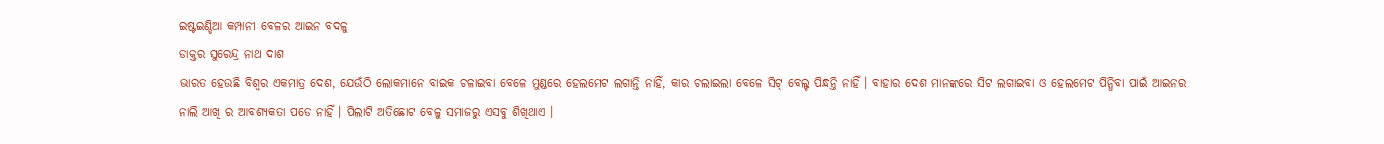ଇଷ୍ଟଇଣ୍ଡିଆ କମ୍ପାନୀ ବେଳର ଆଇନ ବଦଳୁ
ଡାକ୍ତର ସୁରେନ୍ଦ୍ର ନାଥ ଦାଶ
ଭାରତ ହେଉଛି ବିଶ୍ୱର ଏକମାତ୍ର ଦେଶ, ଯେଉଁଠି ଲୋକମାନେ ବାଇକ ଚଳାଇବା ବେଳେ ମୁଣ୍ଡରେ ହେଲମେଟ ଲଗାନ୍ତି ନାହିଁ, କାର ଚଲାଇଲା ବେଳେ ସିଟ୍ ବେଲ୍ଟ ପିନ୍ଧନ୍ତି ନାହିଁ । ବାହାର ଦେଶ ମାନଙ୍କରେ ସିଟ ଲଗାଇବା ଓ ହେଲମେଟ ପିନ୍ଧିବା ପାଇଁ ଆଇନର ନାଲି ଆଖି ର ଆବଶ୍ୟକତା ପଡେ ନାହିଁ । ପିଲାଟି ଅତିଛୋଟ ବେଳୁ ସମାଜରୁ ଏସବୁ ଶିଖିଥାଏ ।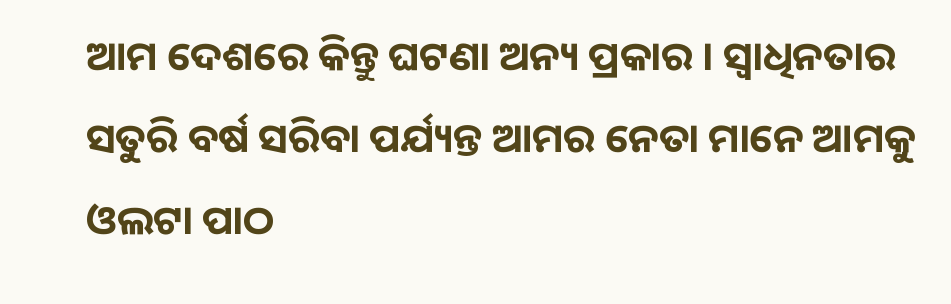ଆମ ଦେଶରେ କିନ୍ତୁ ଘଟଣା ଅନ୍ୟ ପ୍ରକାର । ସ୍ୱାଧିନତାର ସତୁରି ବର୍ଷ ସରିବା ପର୍ଯ୍ୟନ୍ତ ଆମର ନେତା ମାନେ ଆମକୁ ଓଲଟା ପାଠ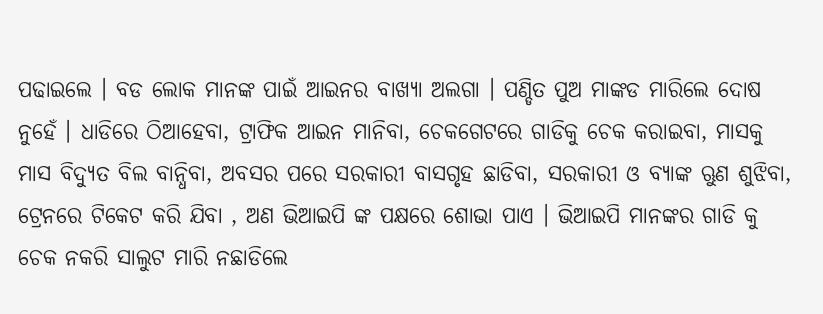ପଢାଇଲେ । ବଡ ଲୋକ ମାନଙ୍କ ପାଇଁ ଆଇନର ବାଖ୍ୟା ଅଲଗା । ପଣ୍ଡିତ ପୁଅ ମାଙ୍କଡ ମାରିଲେ ଦୋଷ ନୁହେଁ । ଧାଡିରେ ଠିଆହେବା, ଟ୍ରାଫିକ ଆଇନ ମାନିବା, ଚେକଗେଟରେ ଗାଡିକୁ ଚେକ କରାଇବା, ମାସକୁ ମାସ ବିଦ୍ୟୁତ ବିଲ ବାନ୍ଧିବା, ଅବସର ପରେ ସରକାରୀ ବାସଗୃହ ଛାଡିବା, ସରକାରୀ ଓ ବ୍ୟାଙ୍କ ଋୁଣ ଶୁଝିବା, ଟ୍ରେନରେ ଟିକେଟ କରି ଯିବା , ଅଣ ଭିଆଇପି ଙ୍କ ପକ୍ଷରେ ଶୋଭା ପାଏ । ଭିଆଇପି ମାନଙ୍କର ଗାଡି କୁ ଚେକ ନକରି ସାଲୁଟ ମାରି ନଛାଡିଲେ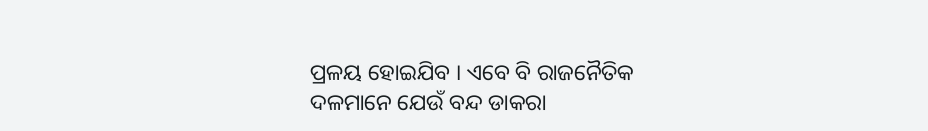ପ୍ରଳୟ ହୋଇଯିବ । ଏବେ ବି ରାଜନୈତିକ ଦଳମାନେ ଯେଉଁ ବନ୍ଦ ଡାକରା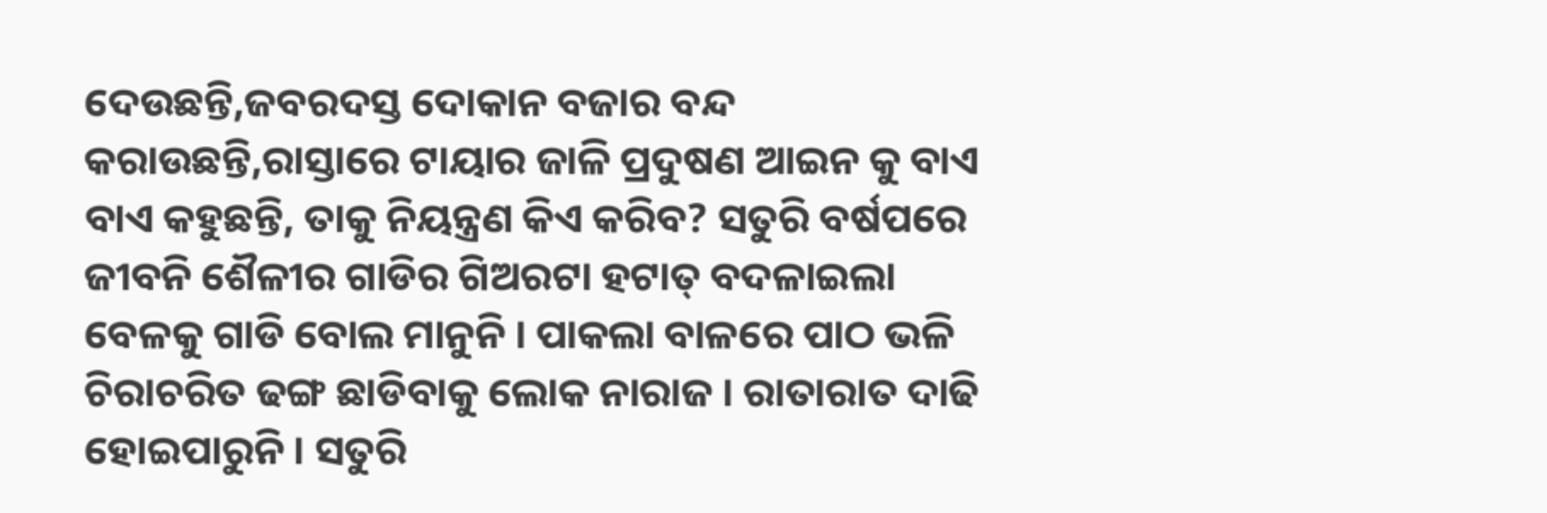ଦେଉଛନ୍ତି,ଜବରଦସ୍ତ ଦୋକାନ ବଜାର ବନ୍ଦ କରାଉଛନ୍ତି,ରାସ୍ତାରେ ଟାୟାର ଜାଳି ପ୍ରଦୁଷଣ ଆଇନ କୁ ବାଏ ବାଏ କହୁଛନ୍ତି, ତାକୁ ନିୟନ୍ତ୍ରଣ କିଏ କରିବ? ସତୁରି ବର୍ଷପରେ ଜୀବନି ଶୈଳୀର ଗାଡିର ଗିଅରଟା ହଟାତ୍ ବଦଳାଇଲା ବେଳକୁ ଗାଡି ବୋଲ ମାନୁନି । ପାକଲା ବାଳରେ ପାଠ ଭଳି ଚିରାଚରିତ ଢଙ୍ଗ ଛାଡିବାକୁ ଲୋକ ନାରାଜ । ରାତାରାତ ଦାଢି ହୋଇପାରୁନି । ସତୁରି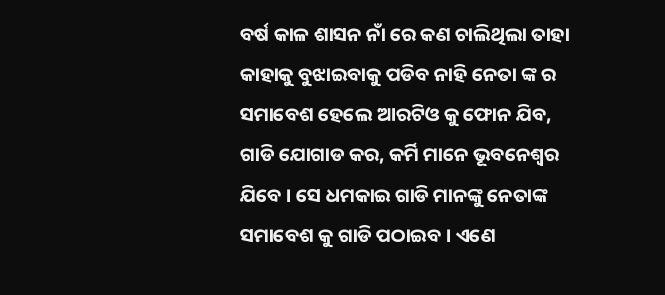ବର୍ଷ କାଳ ଶାସନ ନାଁ ରେ କଣ ଚାଲିଥିଲା ତାହା କାହାକୁ ବୁଝାଇବାକୁ ପଡିବ ନାହି ନେତା ଙ୍କ ର ସମାବେଶ ହେଲେ ଆରଟିଓ କୁ ଫୋନ ଯିବ, ଗାଡି ଯୋଗାଡ କର, କର୍ମି ମାନେ ଭୂବନେଶ୍ୱର ଯିବେ । ସେ ଧମକାଇ ଗାଡି ମାନଙ୍କୁ ନେତାଙ୍କ ସମାବେଶ କୁ ଗାଡି ପଠାଇବ । ଏଣେ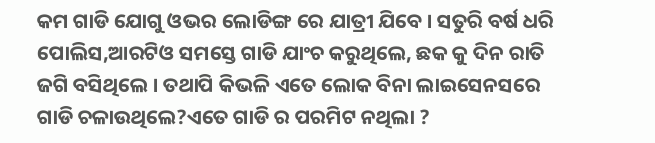କମ ଗାଡି ଯୋଗୁ ଓଭର ଲୋଡିଙ୍ଗ ରେ ଯାତ୍ରୀ ଯିବେ । ସତୁରି ବର୍ଷ ଧରି ପୋଲିସ,ଆରଟିଓ ସମସ୍ତେ ଗାଡି ଯାଂଚ କରୁଥିଲେ, ଛକ କୁ ଦିନ ରାତି ଜଗି ବସିଥିଲେ । ତଥାପି କିଭଳି ଏତେ ଲୋକ ବିନା ଲାଇସେନସରେ ଗାଡି ଚଳାଉଥିଲେ?ଏତେ ଗାଡି ର ପରମିଟ ନଥିଲା ?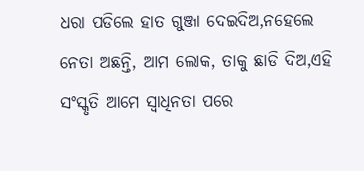ଧରା ପଡିଲେ ହାତ ଗୁଞ୍ଜା ଦେଇଦିଅ,ନହେଲେ ନେତା ଅଛନ୍ତି, ଆମ ଲୋକ, ତାକୁ ଛାଡି ଦିଅ,ଏହି ସଂସ୍କୃତି ଆମେ ସ୍ୱାଧିନତା ପରେ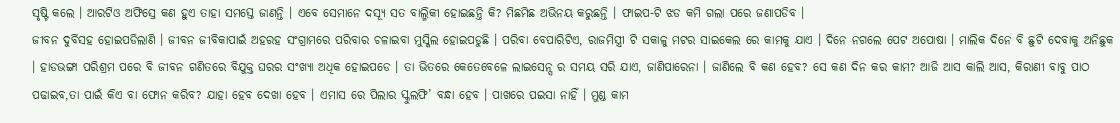ସୃଷ୍ଟି କଲେ । ଆରଟିଓ ଅଫିସ୍ରେ କଣ ହୁଏ ତାହା ସମସ୍ତେ ଜାଣନ୍ତି । ଏବେ ସେମାନେ ଦସ୍ୟୂ ସତ ବାଲ୍ମିକୀ ହୋଇଛନ୍ତି କି? ମିଛମିଛ ଅଭିନୟ କରୁଛନ୍ତି । ଫାଇପ-ଟି ଝଡ କମି ଗଲା ପରେ ଜଣାପଡିବ ।
ଜୀବନ ଦୁର୍ବିସହ ହୋଇପଡିଲାଣି । ଜୀବନ ଜୀବିକାପାଇଁ ଅହରହ ସଂଗ୍ରାମରେ ପରିବାର ଚଳାଇବା ମୁସ୍କିଲ ହୋଇପଡୁଛି । ପରିବା ବେପାରିଟିଏ, ରାଜମିସ୍ତ୍ରୀ ଟି ସକାଳୁ ମଟର ସାଇକେଲ ରେ କାମକୁ ଯାଏ । ଦିନେ ନଗଲେ ପେଟ ଅପୋଷା । ମାଲିକ ଦିନେ ବି ଛୁଟି ଦେବାକୁ ଅନିଛୁକ । ହାଡଭଙ୍ଗା ପରିଶ୍ରମ ପରେ ବି ଜୀବନ ଗଣିତରେ ବିଯୁକ୍ତ ଘରର ସଂଖ୍ୟା ଅଧିକ ହୋଇପଡେ । ତା ଭିତରେ କେତେବେଳେ ଲାଇସେନ୍ସ ର ସମୟ ସରି ଯାଏ, ଜାଣିପାରେନା । ଜାଣିଲେ ବି କଣ ହେବ? ସେ କଣ ଦିନ କର କାମ? ଆଜି ଆସ କାଲି ଆସ, କିରାଣୀ ବାବୁ ପାଠ ପଢାଇବ,ତା ପାଇଁ କିଏ ବା ଫୋନ କରିବ? ଯାହା ହେବ ଦେଖା ହେବ । ଏମାସ ରେ ପିଲାର ସ୍କୁଲଫି’ ବନ୍ଧା ହେବ । ପାଖରେ ପଇସା ନାହିଁ । ମୁଣ୍ଡ କାମ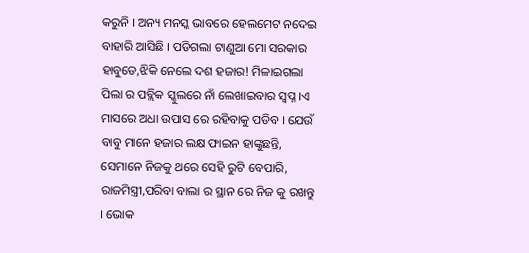କରୁନି । ଅନ୍ୟ ମନସ୍କ ଭାବରେ ହେଲମେଟ ନଦେଇ ବାହାରି ଆସିଛି । ପଡିଗଲା ଟାଣୁଆ ମୋ ସରକାର ହାବୁଡେ,ଝିକି ନେଲେ ଦଶ ହଜାର! ମିଳାଇଗଲା ପିଲା ର ପବ୍ଲିକ ସ୍କୁଲରେ ନାଁ ଲେଖାଇବାର ସ୍ୱପ୍ନ ।ଏ ମାସରେ ଅଧା ଉପାସ ରେ ରହିବାକୁ ପଡିବ । ଯେଉଁ ବାବୁ ମାନେ ହଜାର ଲକ୍ଷ ଫାଇନ ହାଙ୍କୁଛନ୍ତି, ସେମାନେ ନିଜକୁ ଥରେ ସେହି ରୁଟି ବେପାରି, ରାଜମିସ୍ତ୍ରୀ,ପରିବା ବାଲା ର ସ୍ଥାନ ରେ ନିଜ କୁ ରଖନ୍ତୁ । ଭୋକ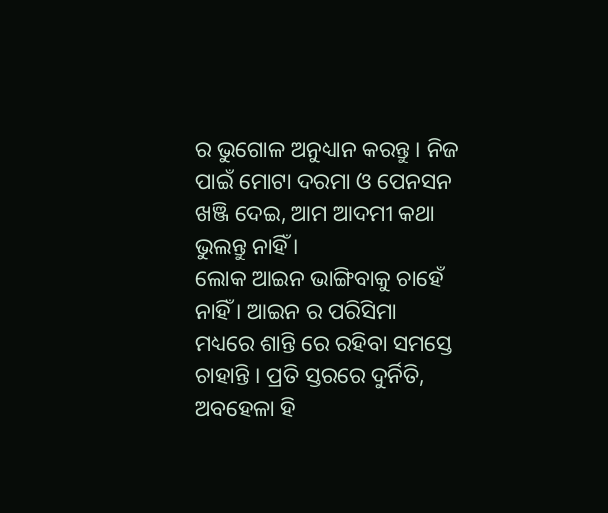ର ଭୁଗୋଳ ଅନୁଧ୍ୟାନ କରନ୍ତୁ । ନିଜ ପାଇଁ ମୋଟା ଦରମା ଓ ପେନସନ ଖଞ୍ଜି ଦେଇ, ଆମ ଆଦମୀ କଥା ଭୁଲନ୍ତୁ ନାହିଁ ।
ଲୋକ ଆଇନ ଭାଙ୍ଗିବାକୁ ଚାହେଁ ନାହିଁ । ଆଇନ ର ପରିସିମା ମଧ୍ୟରେ ଶାନ୍ତି ରେ ରହିବା ସମସ୍ତେ ଚାହାନ୍ତି । ପ୍ରତି ସ୍ତରରେ ଦୁର୍ନିତି, ଅବହେଳା ହି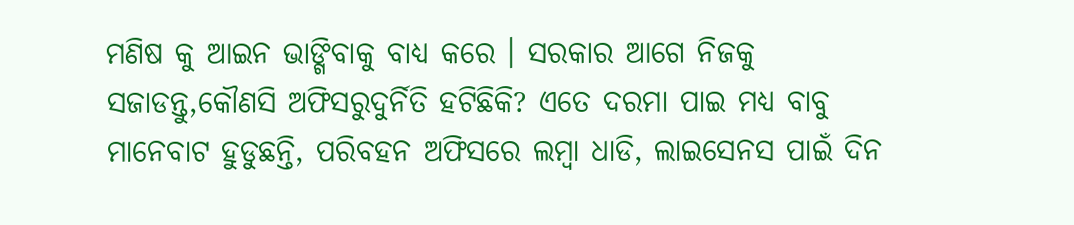ମଣିଷ କୁ ଆଇନ ଭାଙ୍ଗିବାକୁ ବାଧ୍ୟ କରେ । ସରକାର ଆଗେ ନିଜକୁ ସଜାଡନ୍ତୁ,କୌଣସି ଅଫିସରୁଦୁର୍ନିତି ହଟିଛିକି? ଏତେ ଦରମା ପାଇ ମଧ୍ୟ ବାବୁ ମାନେବାଟ ହୁଡୁଛନ୍ତି, ପରିବହନ ଅଫିସରେ ଲମ୍ବା ଧାଡି, ଲାଇସେନସ ପାଇଁ ଦିନ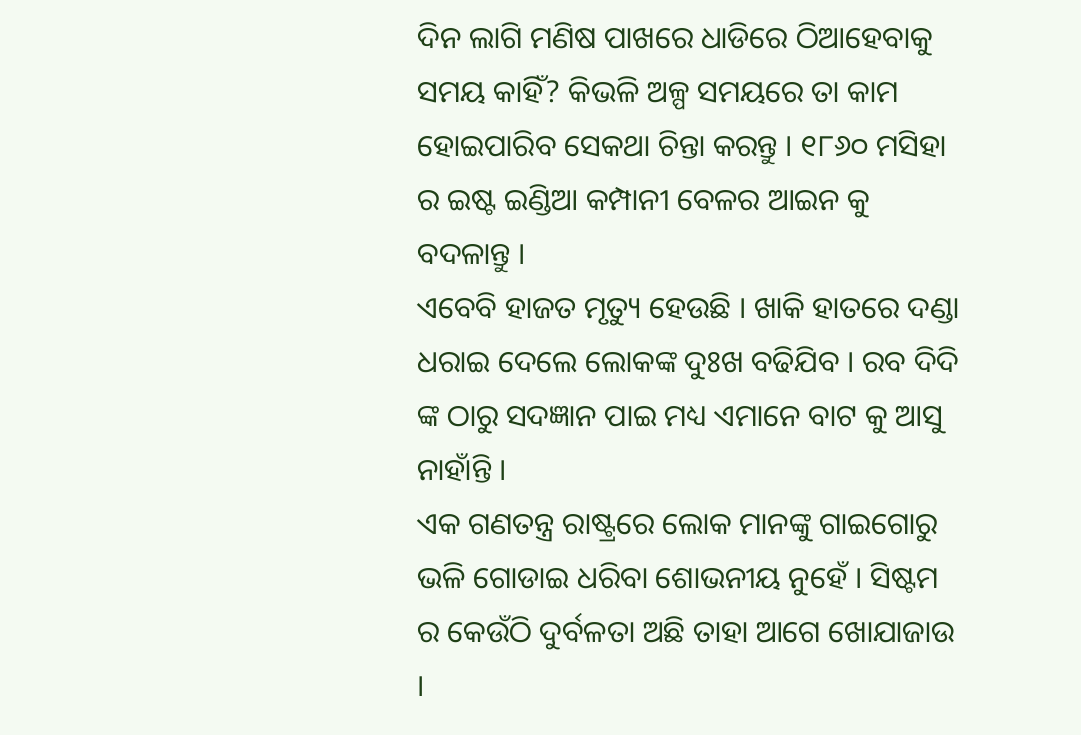ଦିନ ଲାଗି ମଣିଷ ପାଖରେ ଧାଡିରେ ଠିଆହେବାକୁ ସମୟ କାହିଁ? କିଭଳି ଅଳ୍ପ ସମୟରେ ତା କାମ ହୋଇପାରିବ ସେକଥା ଚିନ୍ତା କରନ୍ତୁ । ୧୮୬୦ ମସିହା ର ଇଷ୍ଟ ଇଣ୍ଡିଆ କମ୍ପାନୀ ବେଳର ଆଇନ କୁ ବଦଳାନ୍ତୁ ।
ଏବେବି ହାଜତ ମୃତ୍ୟୁ ହେଉଛି । ଖାକି ହାତରେ ଦଣ୍ଡା ଧରାଇ ଦେଲେ ଲୋକଙ୍କ ଦୁଃଖ ବଢିଯିବ । ରବ ଦିଦି ଙ୍କ ଠାରୁ ସଦଜ୍ଞାନ ପାଇ ମଧ୍ୟ ଏମାନେ ବାଟ କୁ ଆସୁ ନାହାଁନ୍ତି ।
ଏକ ଗଣତନ୍ତ୍ର ରାଷ୍ଟ୍ରରେ ଲୋକ ମାନଙ୍କୁ ଗାଇଗୋରୁ ଭଳି ଗୋଡାଇ ଧରିବା ଶୋଭନୀୟ ନୁହେଁ । ସିଷ୍ଟମ ର କେଉଁଠି ଦୁର୍ବଳତା ଅଛି ତାହା ଆଗେ ଖୋଯାଜାଉ ।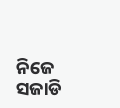ନିଜେ ସଜାଡି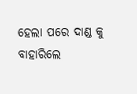ହେଲା ପରେ ଦାଣ୍ଡ କୁ ବାହାରିଲେ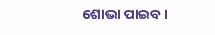ଶୋଭା ପାଇବ ।